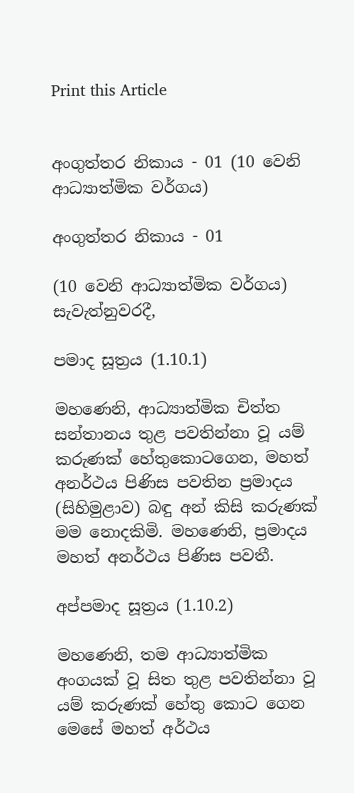Print this Article


අංගුත්තර නිකාය - 01 (10 වෙනි ආධ්‍යාත්මික වර්ගය)

අංගුත්තර නිකාය - 01

(10 වෙනි ආධ්‍යාත්මික වර්ගය) සැවැත්නුවරදී,

පමාද සූත්‍රය (1.10.1)

මහණෙනි, ආධ්‍යාත්මික චිත්ත සන්තානය තුළ පවතින්නා වූ යම් කරුණක් හේතුකොටගෙන, මහත් අනර්ථය පිණිස පවතින ප්‍රමාදය (සිහිමුළාව) බඳු අන් කිසි කරුණක් මම නොදකිමි. මහණෙනි, ප්‍රමාදය මහත් අනර්ථය පිණිස පවතී.

අප්පමාද සූත්‍රය (1.10.2)

මහණෙනි, තම ආධ්‍යාත්මික අංගයක් වූ සිත තුළ පවතින්නා වූ යම් කරුණක් හේතු කොට ගෙන මෙසේ මහත් අර්ථය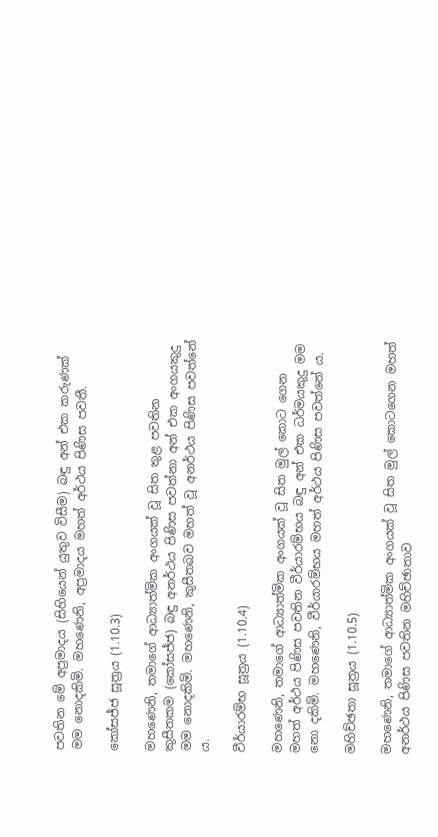පවතින මේ අප්‍රමාදය (සිහියෙන් යුතුව විසීම) බඳු අන් එක කරුණක් මම නොදකිමි. මහණෙනි, අප්‍රමාදය මහත් අර්ථය පිණිස පවතී.

කෝසජ්ජ සූත්‍රය (1.10.3)

මහණෙනි, තමාගේ ආධ්‍යාත්මික අංගයක් වූ සිත තුළ පවතින කුසීතකම (කෝසජ්ජ) බඳු අනර්ථය පිණිස පවත්නා අන් එක අංගයකුදු මම නොදකිමි. මහණෙනි, කුසීතබව මහත් වූ අනර්ථය පිණිස පවත්නේ ය.

වීර්යාරම්භ සූත්‍රය (1.10.4)

මහණෙනි, තමාගේ ආධ්‍යාත්මික අංගයක් වූ සිත මුල් කොට ගෙන මහත් අර්ථය පිණිස පවතින වීර්යාරම්භය බඳු අන් එක ධර්මයකුදු මම නො දකිමි. මහණෙනි, වීර්යාරම්භය මහත් අර්ථය පිණිස පවත්නේ ය.

මහිච්ඡතා සූත්‍රය (1.10.5)

මහණෙනි, තමාගේ ආධ්‍යාත්මික අංගයක් වූ සිත මුල් කොටගෙන මහත් අනර්ථය පිණිස පවතින මහිච්ඡාතාව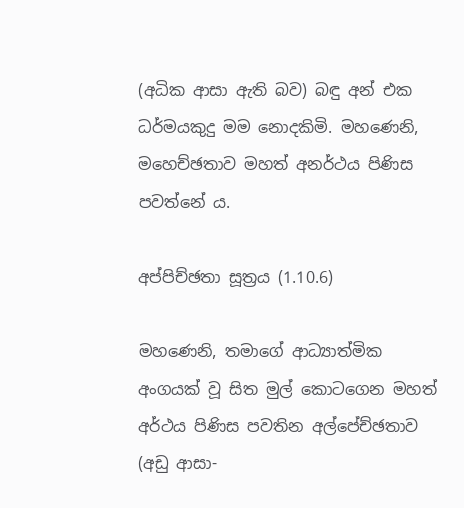(අධික ආසා ඇති බව) බඳු අන් එක ධර්මයකුදු මම නොදකිමි. මහණෙනි, මහෙච්ඡතාව මහත් අනර්ථය පිණිස පවත්නේ ය.

අප්පිච්ඡතා සූත්‍රය (1.10.6)

මහණෙනි, තමාගේ ආධ්‍යාත්මික අංගයක් වූ සිත මුල් කොටගෙන මහත් අර්ථය පිණිස පවතින අල්පේච්ඡතාව (අඩු ආසා-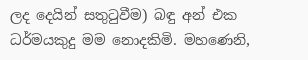ලද දෙයින් සතුටුවීම) බඳු අන් එක ධර්මයකුදු මම නොදකිමි. මහණෙනි,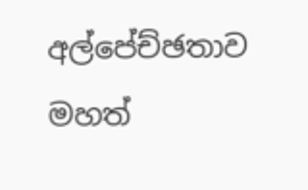අල්පේච්ඡතාව මහත්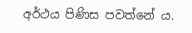අර්ථය පිණිස පවත්නේ ය.